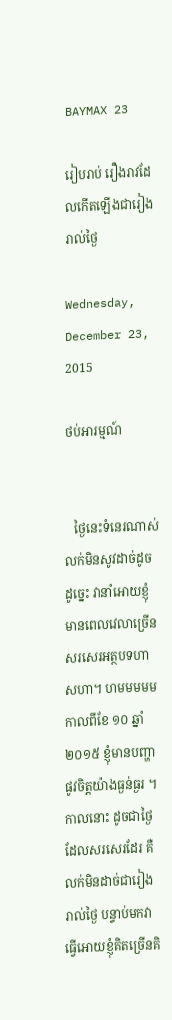BAYMAX 23

រៀបរាប់ រឿងរាវដែលកើតឡើងជារៀងរាល់ថ្ងៃ

Wednesday, December 23, 2015

ថប់អារម្មណ៍


   ថ្ងៃនេះទំនេរណាស់ លក់មិនសូវដាច់ដូច ដូច្នេះ វានាំអោយខ្ញុំមានពេលវេលាច្រើនសរសេរអត្ថបទហាសហា។ ហមមមមម កាលពីខែ ១០ ឆ្នាំ ២០១៥ ខ្ញុំមានបញ្ហាផូវចិត្តយ៉ាងធ្ងន់ធ្ងរ ។ កាលនោះ ដូចជាថ្ងៃដែលសរសេរដែរ គឺលក់មិនដាច់ជារៀងរាល់ថ្ងៃ បន្ទាប់មកវាធ្វើអោយខ្ញុំគិតច្រើនគិ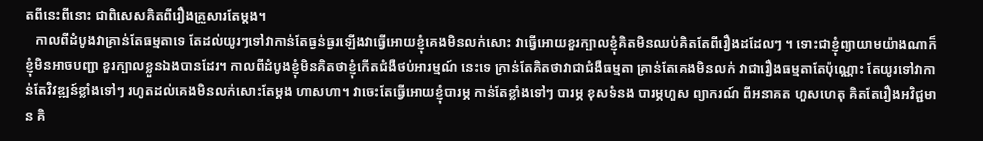តពីនេះពីនោះ ជាពិសេសគិតពីរឿងគ្រួសារតែម្តង។
   កាលពីដំបូងវាគ្រាន់តែធម្មតាទេ តែដល់យូរៗទៅវាកាន់តែធ្ងន់ធ្ងរឡើងវាធ្វើអោយខ្ញុំគេងមិនលក់សោះ វាធ្វើអោយខួរក្បាលខ្ញុំគិតមិនឈប់គិតតែពីរឿងដដែលៗ ។ ទោះជាខ្ញុំព្យាយាមយ៉ាងណាក៏ខ្ញុំមិនអាចបញ្ជា ខួរក្បាលខ្លួនឯងបានដែរ។ កាលពីដំបូងខ្ញុំមិនគិតថាខ្ញុំកើតជំងឺថប់អារម្មណ៍ នេះទេ ក្រាន់តែគិតថាវាជាជំងឺធម្មតា គ្រាន់តែគេងមិនលក់ វាជារឿងធម្មតាតែប៉ុណ្ណោះ តែយូរទៅវាកាន់តែវិវឌ្ឍន៍ខ្លាំងទៅៗ រហូតដល់គេងមិនលក់សោះតែម្តង ហាសហា។ វាចេះតែធ្វើអោយខ្ញុំបារម្ភ កាន់តែខ្លាំងទៅៗ បារម្ភ ខុសទំនង បារម្ភហួស ព្យាករណ៍ ពីអនាគត ហួសហេតុ គិតតែរឿងអវិជ្ជមាន គិ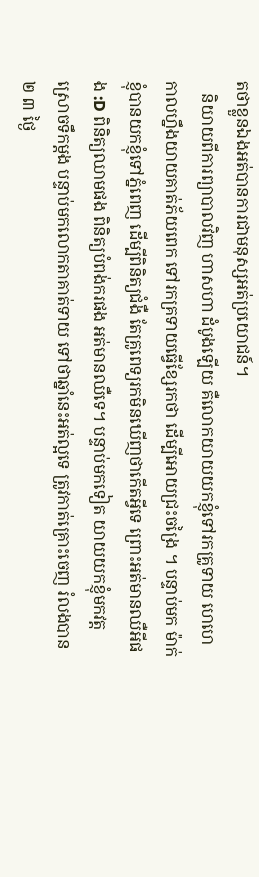តថាខ្លួនឯងអត់បានការជាមនុស្សអត់ប្រយោជន៍។
   និយាយពីការព្យាបាលវិញ ហាសហា ដំបូងឡើយ គឺលោកយាយយកខ្ញុំទៅរកគ្រូទាយ ហេហេ កាលហ្នឹងយាយគាត់ភ័យពេក ទៅរកគ្រទាយធ្វើខ្សែរកថា ដើម្បីអោយជ្រះចង្រៃ ។ បន្ទាប់មក ម៉ាក់ខ្ញុំបានយកខ្ញុំទៅភ្នំពេញ ដើម្បីពិនិត្យជំងឺ តែគ្រូពេទ្យរកមិនឃើញថាកើតអ្វីទេ ព្រោះអត់មានឈឺអីផង :D ពិនិត្យឈាមផង ពិនិត្យបំពង់ករផង អត់មានឈឺទេ។ បន្ទាប់មកទៀត យាយយកខ្ញុំមកវត្តស្រោចទឹកម្តង បន្ទាប់មកលោកតាគាត់ទាយ ទៅថាឆ្នាំនេះអត់ល្អទេ ត្រូវកាត់គ្រោះចេញ រំលងបាន ២ ៣ ថ្ងៃ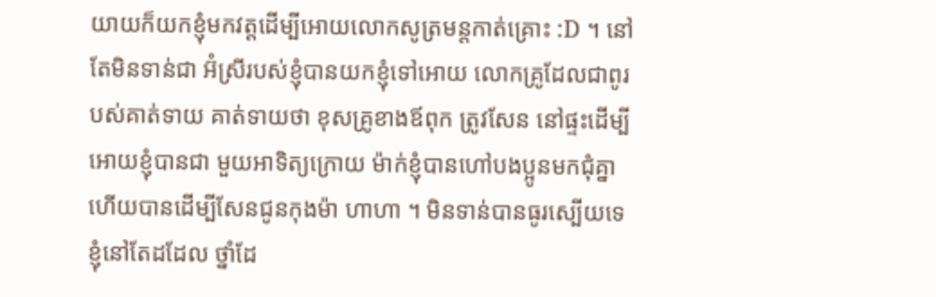យាយក៏យកខ្ញុំមកវត្តដើម្បីអោយលោកសូត្រមន្តកាត់គ្រោះ :D ។ នៅតែមិនទាន់ជា អ៊ំស្រីរបស់ខ្ញុំបានយកខ្ញុំទៅអោយ លោកគ្រូដែលជាពូរបស់គាត់ទាយ គាត់ទាយថា ខុសគ្រូខាងឪពុក ត្រូវសែន នៅផ្ទះដើម្បីអោយខ្ញុំបានជា មួយអាទិត្យក្រោយ ម៉ាក់ខ្ញុំបានហៅបងប្អូនមកជុំគ្នាហើយបានដើម្បីសែនជូនកុងម៉ា ហាហា ។ មិនទាន់បានធូរស្បើយទេ ខ្ញុំនៅតែដដែល ថ្នាំដែ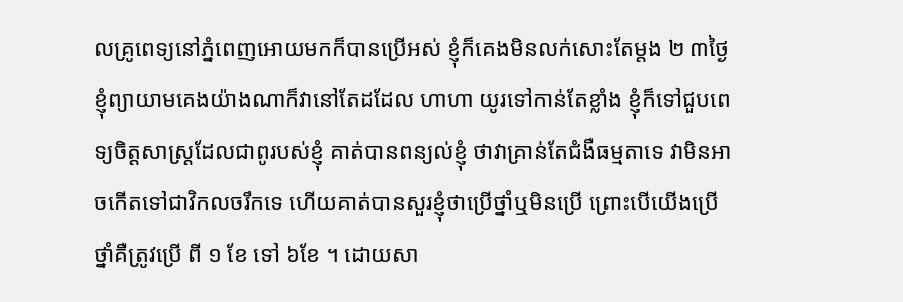លគ្រូពេទ្យនៅភ្នំពេញអោយមកក៏បានប្រើអស់ ខ្ញុំក៏គេងមិនលក់សោះតែម្តង ២ ៣ថ្ងៃ ខ្ញុំព្យាយាមគេងយ៉ាងណាក៏វានៅតែដដែល ហាហា យូរទៅកាន់តែខ្លាំង ខ្ញុំក៏ទៅជួបពេទ្យចិត្តសាស្ត្រដែលជាពូរបស់ខ្ញុំ គាត់បានពន្យល់ខ្ញុំ ថាវាគ្រាន់តែជំងឺធម្មតាទេ វាមិនអាចកើតទៅជាវិកលចរឹកទេ ហើយគាត់បានសួរខ្ញុំថាប្រើថ្នាំឬមិនប្រើ ព្រោះបើយើងប្រើថ្នាំគឺត្រូវប្រើ ពី ១ ខែ ទៅ ៦ខែ ។ ដោយសា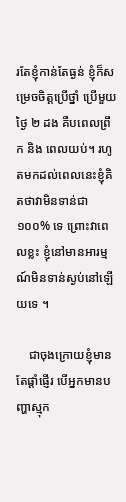រតែខ្ញុំកាន់តែធ្ងន់ ខ្ញុំក៏សម្រេចចិត្តប្រើថ្នាំ ប្រើមួយថ្ងៃ ២ ដង គឺបពេលព្រឹក និង ពេលយប់។ រហូតមកដល់ពេលនេះខ្ញុំគិតថាវាមិនទាន់ជា១០០% ទេ ព្រោះវាពេលខ្លះ ខ្ញុំនៅមានអារម្មណ៍មិនទាន់ស្ងប់នៅឡើយទេ ។

    ជាចុងក្រោយខ្ញុំមានតែផ្តាំផ្ញើរ បើអ្នកមានបញ្ហាស្មុក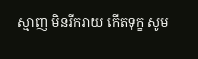ស្មាញ មិនរីករាយ កើតទុក្ខ សូម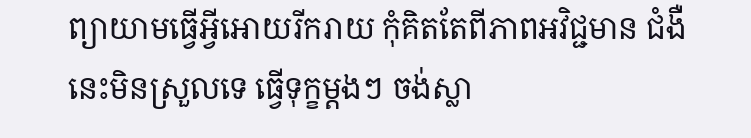ព្យាយាមធ្វើអ្វីអោយរីករាយ កុំគិតតែពីភាពអវិជ្ជមាន ជំងឺនេះមិនស្រួលទេ ធ្វើទុក្ខម្តងៗ ចង់ស្លា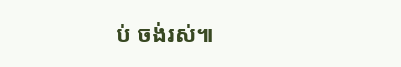ប់ ចង់រស់៕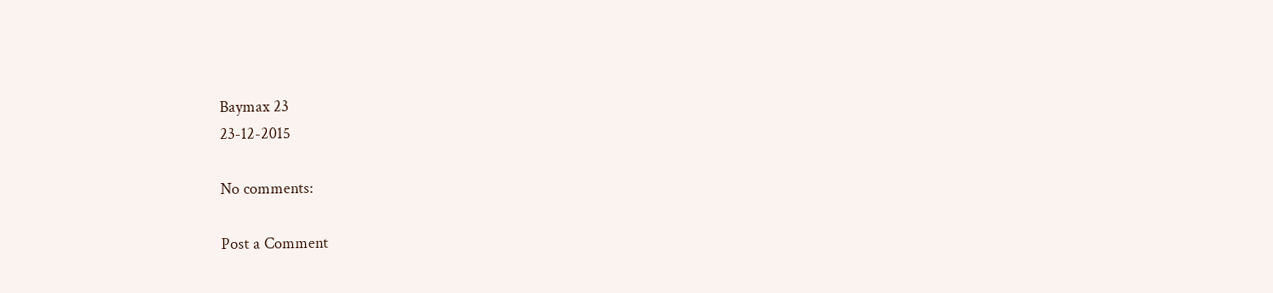Baymax 23
23-12-2015

No comments:

Post a Comment